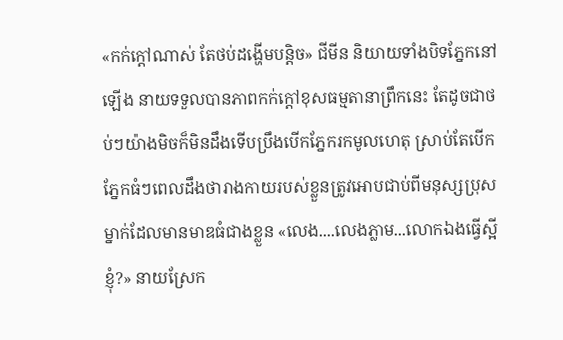«កក់ក្តៅណាស់ តែថប់ដង្ហើមបន្តិច» ជីមីន និយាយទាំងបិទភ្នែកនៅឡើង នាយទទួលបានភាពកក់ក្តៅខុសធម្មតានាព្រឹកនេះ តែដូចជាថប់ៗយ៉ាងមិចក៏មិនដឹងទើបប្រឹងបើកភ្នែករកមូលហេតុ ស្រាប់តែបើកភ្នែកធំៗពេលដឹងថារាងកាយរបស់ខ្លួនត្រូវអោបជាប់ពីមនុស្សប្រុសម្នាក់ដែលមានមាឌធំជាងខ្លួន «លេង....លេងភ្លាម...លោកឯងធ្វើស្អីខ្ញុំ?» នាយស្រែក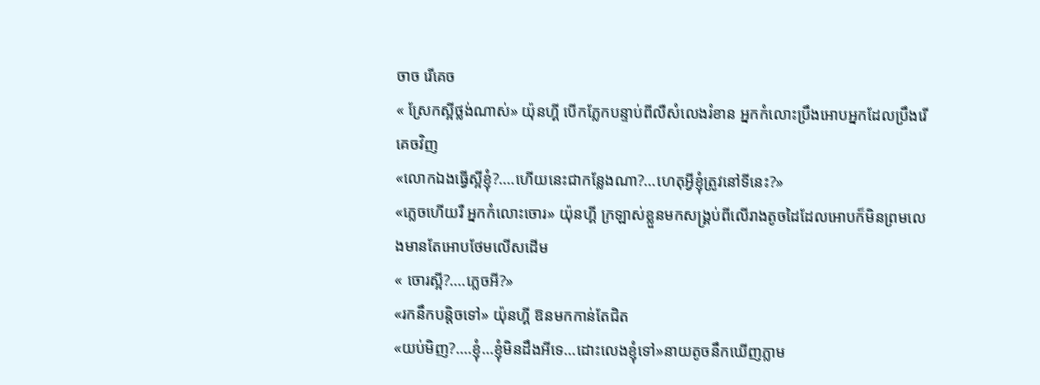ចាច រើគេច
« ស្រែកស្អីថ្លង់ណាស់» យ៉ុនហ្គី បើកភ្លែកបន្ទាប់ពីលឺសំលេងរំខាន អ្នកកំលោះប្រឹងអោបអ្នកដែលប្រឹងរើគេចវិញ
«លោកឯងធ្វើស្អីខ្ញុំ?....ហើយនេះជាកន្លែងណា?...ហេតុអ្វីខ្ញុំត្រូវនៅទីនេះ?»
«ភ្លេចហើយរឺ អ្នកកំលោះចោរ» យ៉ុនហ្គី ក្រឡាស់ខ្លួនមកសង្គ្រប់ពីលើរាងតូចដៃដែលអោបក៏មិនព្រមលេងមានតែអោបថែមលើសដើម
« ចោរស្អី?....ភ្លេចអី?»
«រកនឹកបន្តិចទៅ» យ៉ុនហ្គី ឱនមកកាន់តែជិត
«យប់មិញ?....ខ្ញុំ...ខ្ញុំមិនដឹងអីទេ...ដោះលេងខ្ញុំទៅ»នាយតូចនឹកឃើញភ្លាម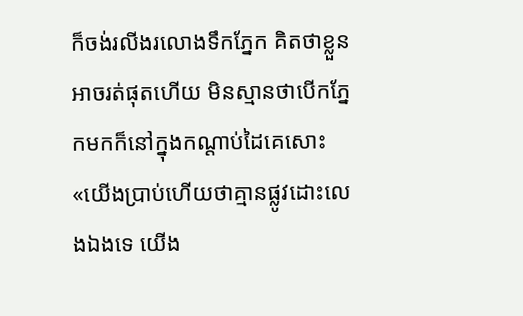ក៏ចង់រលីងរលោងទឹកភ្នែក គិតថាខ្លួនអាចរត់ផុតហើយ មិនស្មានថាបើកភ្នែកមកក៏នៅក្នុងកណ្តាប់ដៃគេសោះ
«យើងប្រាប់ហើយថាគ្មានផ្លូវដោះលេងឯងទេ យើង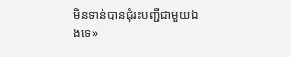មិនទាន់បានជំុរះបញ្ជីជាមួយឯងទេ»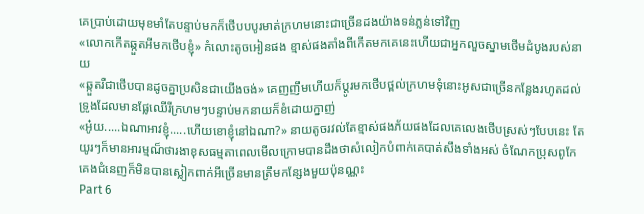គេប្រាប់ដោយមុខមាំតែបន្ទាប់មកក៏ថើបបបូរមាត់ក្រហមនោះជាច្រើនដងយ៉ាងទន់ភ្លន់ទៅវិញ
«លោកកើតឆ្កួតអីមកថើបខ្ញុំ» កំលោះតូចអៀនផង ខ្មាស់ផងតាំងពីកើតមកគេនេះហើយជាអ្នកលួចស្នាមថើមដំបូងរបស់នាយ
«ឆ្កួតរឺជាថើបបានដូចគ្នាប្រសិនជាយើងចង់» គេញញឹមហើយក៏ប្តូរមកថើបថ្ពល់ក្រហមទុំនោះអូសជាច្រើនកន្លែងរហូតដល់ទ្រូងដែលមានផ្លែឈើរីក្រហមៗបន្ទាប់មកនាយក៏ខំដោយក្នាញ់
«អ៎ូយ.....ឯណាអាវខ្ញុំ.....ហើយខោខ្ញុំនៅឯណា?» នាយតូចរវល់តែខ្មាស់ផងភ័យផងដែលគេលេងថើបស្រស់ៗបែបនេះ តែយូរៗក៏មានអារម្មណ៏ថារងាខុសធម្មតាពេលមើលក្រោមបានដឹងថាសំលៀកបំពាក់គេបាត់សឹងទាំងអស់ ចំណែកប្រុសពូកែគេងជំនេញក៏មិនបានស្លៀកពាក់អីច្រើនមានត្រឹមកន្សែងមួយប៉ុនណ្ណះ
Part 6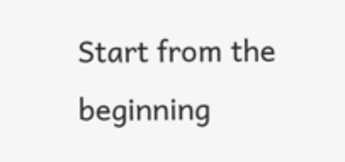Start from the beginning